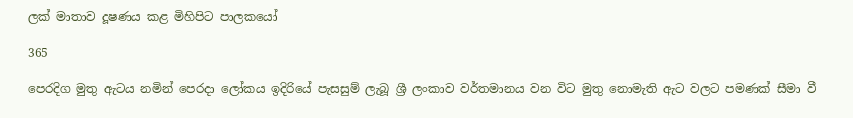ලක් මාතාව දූෂණය කළ මිහිපිට පාලකයෝ

365

පෙරදිග මුතු ඇටය නමින් පෙරදා ලෝකය ඉදිරියේ පැසසුම් ලැබූ ශ්‍රී ලංකාව වර්තමානය වන විට මුතු නොමැති ඇට වලට පමණක් සීමා වී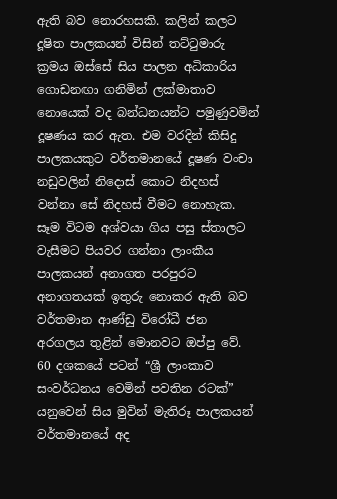ඇති බව නොරහසකි. කලින් කලට දූෂිත පාලකයන් විසින් තට්ටුමාරු ක්‍රමය ඔස්සේ සිය පාලන අධිකාරිය ගොඩනඟා ගනිමින් ලක්මාතාව නොයෙක් වද බන්ධනයන්ට පමුණුවමින් දූෂණය කර ඇත. එම වරදින් කිසිදු පාලකයකුට වර්තමානයේ දූෂණ වංචා නඩුවලින් නිදොස් කොට නිදහස් වන්නා සේ නිදහස් වීමට නොහැක. සෑම විටම අශ්වයා ගිය පසු ස්තාලට වැසීමට පියවර ගන්නා ලාංකීය පාලකයන් අනාගත පරපුරට අනාගතයක් ඉතුරු නොකර ඇති බව වර්තමාන ආණ්ඩු විරෝධී ජන අරගලය තුළින් මොනවට ඔප්පු වේ. 60 දශකයේ පටන් “ශ්‍රී ලාංකාව සංවර්ධනය වෙමින් පවතින රටක්” යනුවෙන් සිය මුවින් මැතිරූ පාලකයන් වර්තමානයේ අද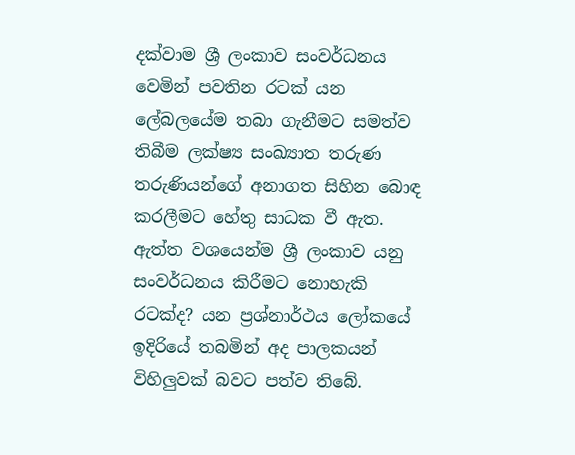දක්වාම ශ්‍රී ලංකාව සංවර්ධනය වෙමින් පවතින රටක් යන ලේබලයේම තබා ගැනීමට සමත්ව තිබීම ලක්ෂ්‍ය සංඛ්‍යාත තරුණ තරුණියන්ගේ අනාගත සිහින බොඳ කරලීමට හේතු සාධක වී ඇත. ඇත්ත වශයෙන්ම ශ්‍රී ලංකාව යනු සංවර්ධනය කිරීමට නොහැකි රටක්ද? යන ප්‍රශ්නාර්ථය ලෝකයේ ඉදිරියේ තබමින් අද පාලකයන් විහිලුවක් බවට පත්ව තිබේ.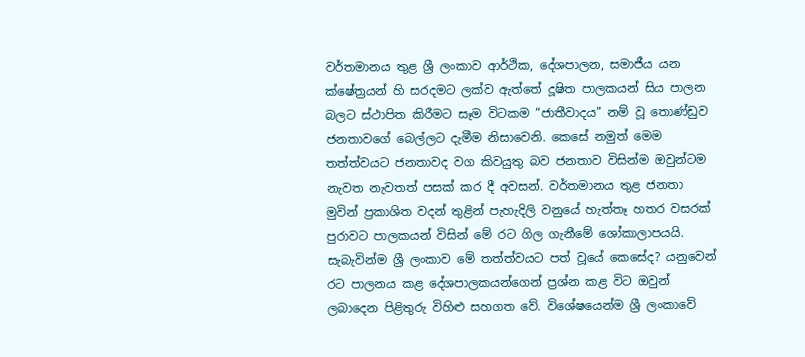වර්තමානය තුළ ශ්‍රී ලංකාව ආර්ථික, දේශපාලන, සමාජීය යන ක්ෂේත්‍රයන් හි සරදමට ලක්ව ඇත්තේ දූෂිත පාලකයන් සිය පාලන බලට ස්ථාපිත කිරීමට සෑම විටකම “ජාතීවාදය” නම් වූ තොණ්ඩුව ජනතාවගේ බෙල්ලට දැමීම නිසාවෙනි. කෙසේ නමුත් මෙම තත්ත්වයට ජනතාවද වග කිවයුතු බව ජනතාව විසින්ම ඔවුන්ටම නැවත නැවතත් පසක් කර දී අවසන්. වර්තමානය තුළ ජනතා මුවින් ප්‍රකාශිත වදන් තුළින් පැහැදිලි වනුයේ හැත්තෑ හතර වසරක් පුරාවට පාලකයන් විසින් මේ රට ගිල ගැනීමේ ශෝකාලාපයයි. සැබැවින්ම ශ්‍රී ලංකාව මේ තත්ත්වයට පත් වූයේ කෙසේද? යනුවෙන් රට පාලනය කළ දේශපාලකයන්ගෙන් ප්‍රශ්න කළ විට ඔවුන් ලබාදෙන පිළිතුරු විහිළු සහගත වේ. විශේෂයෙන්ම ශ්‍රී ලංකාවේ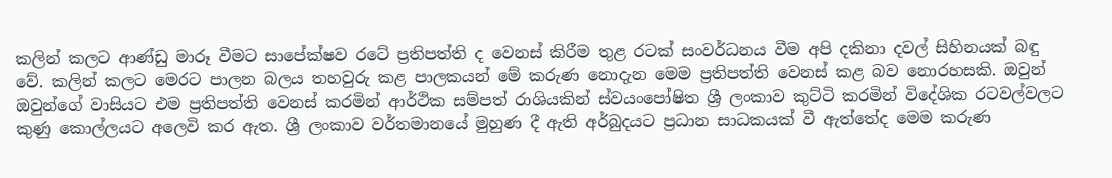කලින් කලට ආණ්ඩු මාරූ වීමට සාපේක්ෂව රටේ ප්‍රතිපත්ති ද වෙනස් කිරීම තුළ රටක් සංවර්ධනය වීම අපි දකිනා දවල් සිහිනයක් බඳු වේ. කලින් කලට මෙරට පාලන බලය තහවුරු කළ පාලකයන් මේ කරුණ නොදැන මෙම ප්‍රතිපත්ති වෙනස් කළ බව නොරහසකි. ඔවුන් ඔවුන්ගේ වාසියට එම ප්‍රතිපත්ති වෙනස් කරමින් ආර්ථික සම්පත් රාශියකින් ස්වයංපෝෂිත ශ්‍රී ලංකාව කුට්ටි කරමින් විදේශික රටවල්වලට කුණු කොල්ලයට අලෙවි කර ඇත. ශ්‍රී ලංකාව වර්තමානයේ මුහුණ දී ඇති අර්බුදයට ප්‍රධාන සාධකයක් වී ඇත්තේද මෙම කරුණ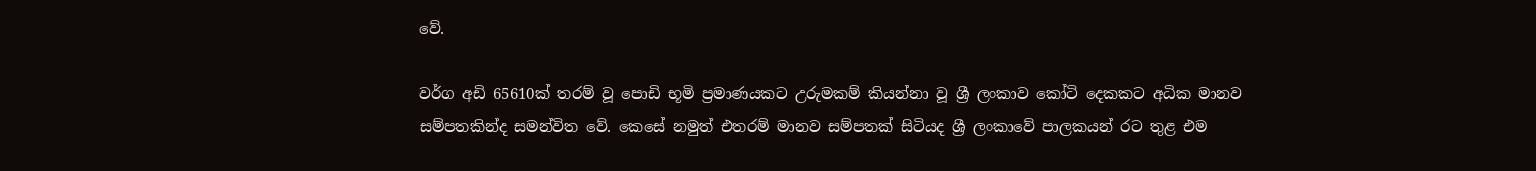වේ.

වර්ග අඩි 65610ක් තරම් වූ පොඩි භූමි ප්‍රමාණයකට උරුමකම් කියන්නා වූ ශ්‍රී ලංකාව කෝටි දෙකකට අධික මානව සම්පතකින්ද සමන්විත වේ. කෙසේ නමුත් එතරම් මානව සම්පතක් සිටියද ශ්‍රී ලංකාවේ පාලකයන් රට තුළ එම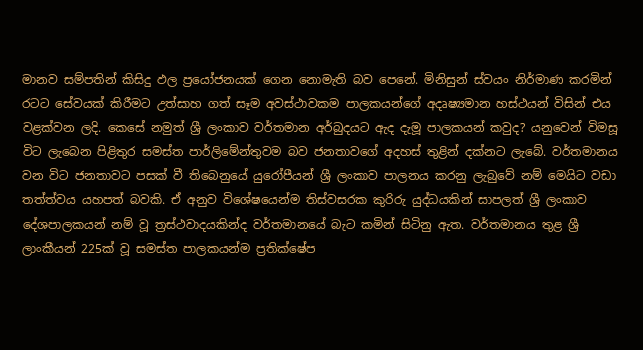මානව සම්පතින් කිසිදු ඵල ප්‍රයෝජනයක් ගෙන නොමැති බව පෙනේ. මිනිසුන් ස්වයං නිර්මාණ කරමින් රටට සේවයක් කිරීමට උත්සාහ ගත් සෑම අවස්ථාවකම පාලකයන්ගේ අදෘෂ්‍යමාන හස්ථයන් විසින් එය වළක්වන ලදි. කෙසේ නමුත් ශ්‍රී ලංකාව වර්තමාන අර්බුදයට ඇද දැමූ පාලකයන් කවුද? යනුවෙන් විමසූ විට ලැබෙන පිළිතුර සමස්ත පාර්ලිමේන්තුවම බව ජනතාවගේ අදහස් තුළින් දක්නට ලැබේ. වර්තමානය වන විට ජනතාවට පසක් වී තිබෙනුයේ යුරෝපීයන් ශ්‍රී ලංකාව පාලනය කරනු ලැබුවේ නම් මෙයිට වඩා තත්ත්වය යහපත් බවකි. ඒ අනුව විශේෂයෙන්ම තිස්වසරක කුරිරු යුද්ධයකින් සාපලත් ශ්‍රී ලංකාව දේශපාලකයන් නම් වූ ත්‍රස්ථවාදයකින්ද වර්තමානයේ බැට කමින් සිටිනු ඇත. වර්තමානය තුළ ශ්‍රී ලාංකීයන් 225ක් වූ සමස්ත පාලකයන්ම ප්‍රතික්ෂේප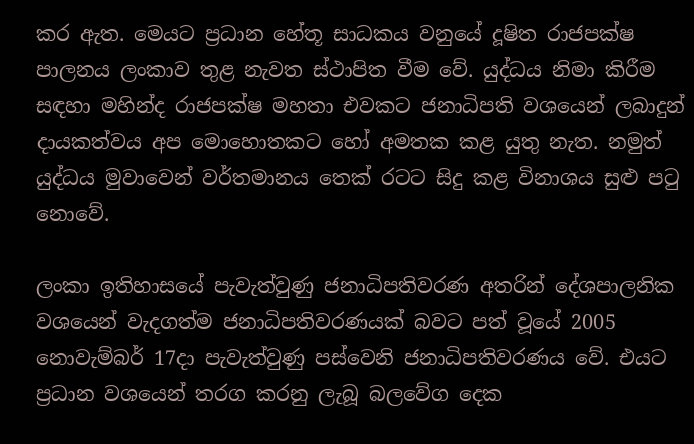කර ඇත. මෙයට ප්‍රධාන හේතූ සාධකය වනුයේ දූෂිත රාජපක්ෂ පාලනය ලංකාව තුළ නැවත ස්ථාපිත වීම වේ. යුද්ධය නිමා කිරීම සඳහා මහින්ද රාජපක්ෂ මහතා එවකට ජනාධිපති වශයෙන් ලබාදුන් දායකත්වය අප මොහොතකට හෝ අමතක කළ යුතු නැත. නමුත් යුද්ධය මුවාවෙන් වර්තමානය තෙක් රටට සිදු කළ විනාශය සුළු පටු නොවේ.

ලංකා ඉතිහාසයේ පැවැත්වුණු ජනාධිපතිවරණ අතරින් දේශපාලනික වශයෙන් වැදගත්ම ජනාධිපතිවරණයක් බවට පත් වූයේ 2005 නොවැම්බර් 17දා පැවැත්වුණු පස්වෙනි ජනාධිපතිවරණය වේ. එයට ප්‍රධාන වශයෙන් තරග කරනු ලැබූ බලවේග දෙක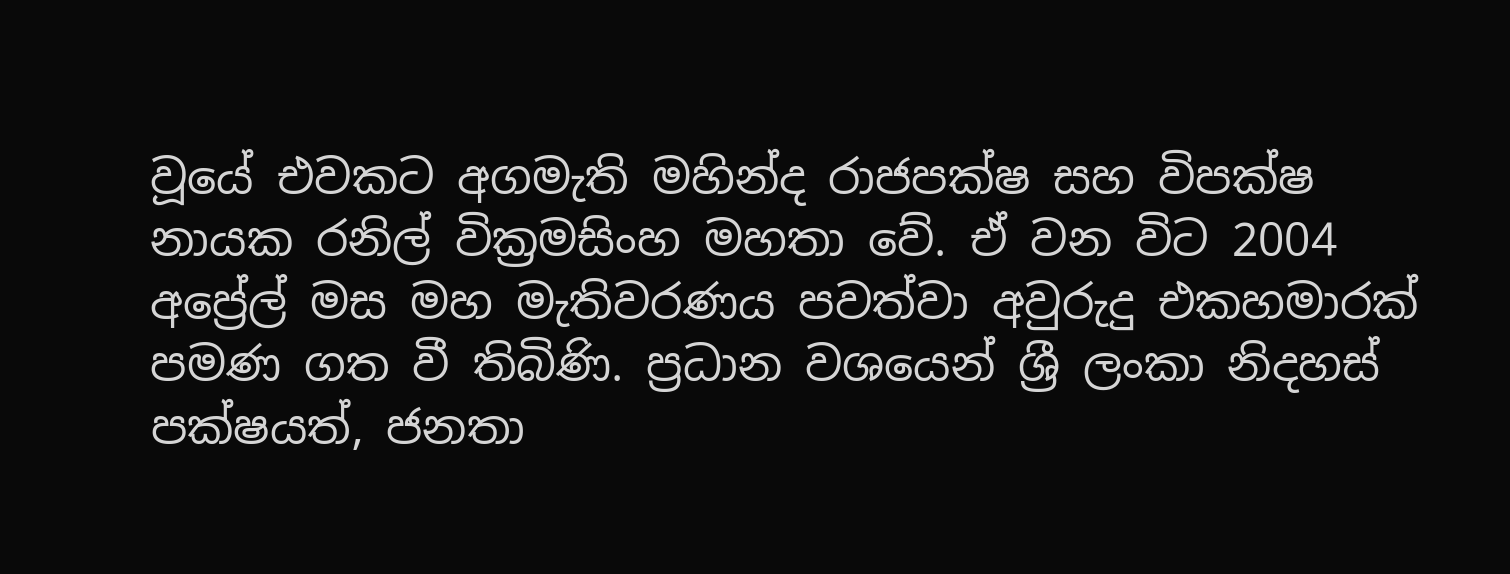වූයේ එවකට අගමැති මහින්ද රාජපක්ෂ සහ විපක්ෂ නායක රනිල් වික්‍රමසිංහ මහතා වේ. ඒ වන විට 2004 අප්‍රේල් මස මහ මැතිවරණය පවත්වා අවුරුදු එකහමාරක් පමණ ගත වී තිබිණි. ප්‍රධාන වශයෙන් ශ්‍රී ලංකා නිදහස් පක්ෂයත්, ජනතා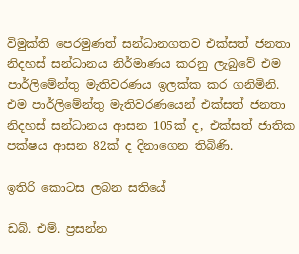විමුක්ති පෙරමුණත් සන්ධානගතව එක්සත් ජනතා නිදහස් සන්ධානය නිර්මාණය කරනු ලැබුවේ එම පාර්ලිමේන්තු මැතිවරණය ඉලක්ක කර ගනිමිනි. එම පාර්ලිමේන්තු මැතිවරණයෙන් එක්සත් ජනතා නිදහස් සන්ධානය ආසන 105ක් ද, එක්සත් ජාතික පක්ෂය ආසන 82ක් ද දිනාගෙන තිබිණි.

ඉතිරි කොටස ලබන සතියේ

ඩබ්. එම්. ප්‍රසන්න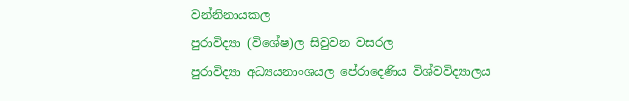වන්නිනායකල
පුරාවිද්‍යා (විශේෂ)ල සිවුවන වසරල
පුරාවිද්‍යා අධ්‍යයනාංශයල පේරාදෙණිය විශ්වවිද්‍යාලය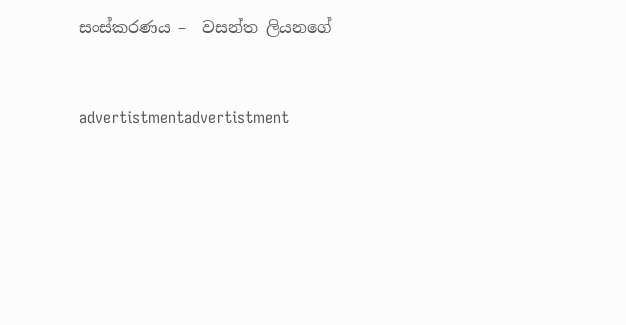සංස්කරණය –  වසන්ත ලියනගේ


advertistmentadvertistment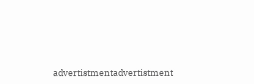advertistmentadvertistment